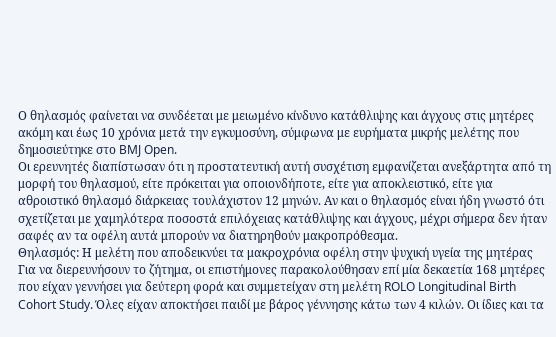Ο θηλασμός φαίνεται να συνδέεται με μειωμένο κίνδυνο κατάθλιψης και άγχους στις μητέρες ακόμη και έως 10 χρόνια μετά την εγκυμοσύνη, σύμφωνα με ευρήματα μικρής μελέτης που δημοσιεύτηκε στο BMJ Open.
Οι ερευνητές διαπίστωσαν ότι η προστατευτική αυτή συσχέτιση εμφανίζεται ανεξάρτητα από τη μορφή του θηλασμού, είτε πρόκειται για οποιονδήποτε, είτε για αποκλειστικό, είτε για αθροιστικό θηλασμό διάρκειας τουλάχιστον 12 μηνών. Αν και ο θηλασμός είναι ήδη γνωστό ότι σχετίζεται με χαμηλότερα ποσοστά επιλόχειας κατάθλιψης και άγχους, μέχρι σήμερα δεν ήταν σαφές αν τα οφέλη αυτά μπορούν να διατηρηθούν μακροπρόθεσμα.
Θηλασμός: Η μελέτη που αποδεικνύει τα μακροχρόνια οφέλη στην ψυχική υγεία της μητέρας
Για να διερευνήσουν το ζήτημα, οι επιστήμονες παρακολούθησαν επί μία δεκαετία 168 μητέρες που είχαν γεννήσει για δεύτερη φορά και συμμετείχαν στη μελέτη ROLO Longitudinal Birth Cohort Study. Όλες είχαν αποκτήσει παιδί με βάρος γέννησης κάτω των 4 κιλών. Οι ίδιες και τα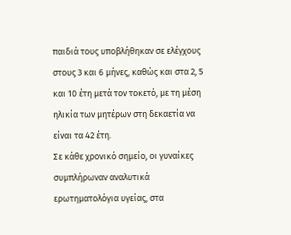παιδιά τους υποβλήθηκαν σε ελέγχους στους 3 και 6 μήνες, καθώς και στα 2, 5 και 10 έτη μετά τον τοκετό, με τη μέση ηλικία των μητέρων στη δεκαετία να είναι τα 42 έτη.
Σε κάθε χρονικό σημείο, οι γυναίκες συμπλήρωναν αναλυτικά ερωτηματολόγια υγείας, στα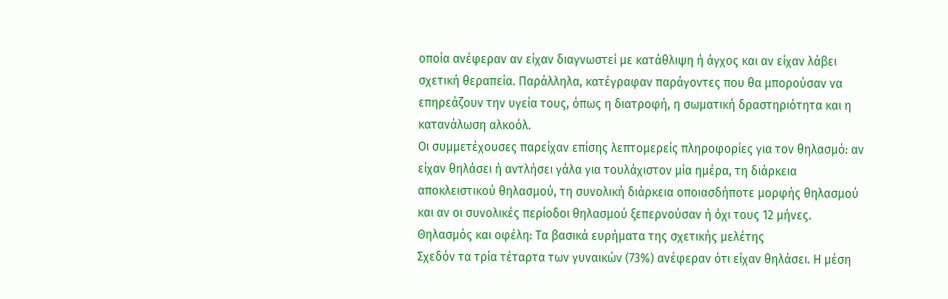οποία ανέφεραν αν είχαν διαγνωστεί με κατάθλιψη ή άγχος και αν είχαν λάβει σχετική θεραπεία. Παράλληλα, κατέγραφαν παράγοντες που θα μπορούσαν να επηρεάζουν την υγεία τους, όπως η διατροφή, η σωματική δραστηριότητα και η κατανάλωση αλκοόλ.
Οι συμμετέχουσες παρείχαν επίσης λεπτομερείς πληροφορίες για τον θηλασμό: αν είχαν θηλάσει ή αντλήσει γάλα για τουλάχιστον μία ημέρα, τη διάρκεια αποκλειστικού θηλασμού, τη συνολική διάρκεια οποιασδήποτε μορφής θηλασμού και αν οι συνολικές περίοδοι θηλασμού ξεπερνούσαν ή όχι τους 12 μήνες.
Θηλασμός και οφέλη: Τα βασικά ευρήματα της σχετικής μελέτης
Σχεδόν τα τρία τέταρτα των γυναικών (73%) ανέφεραν ότι είχαν θηλάσει. Η μέση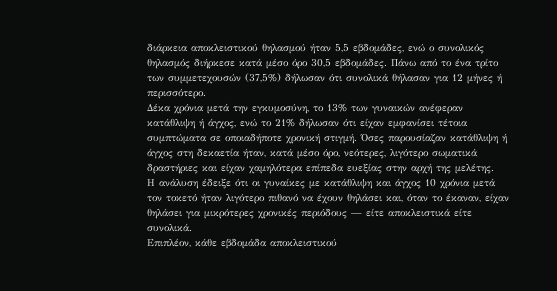διάρκεια αποκλειστικού θηλασμού ήταν 5,5 εβδομάδες, ενώ ο συνολικός θηλασμός διήρκεσε κατά μέσο όρο 30,5 εβδομάδες. Πάνω από το ένα τρίτο των συμμετεχουσών (37,5%) δήλωσαν ότι συνολικά θήλασαν για 12 μήνες ή περισσότερο.
Δέκα χρόνια μετά την εγκυμοσύνη, το 13% των γυναικών ανέφεραν κατάθλιψη ή άγχος, ενώ το 21% δήλωσαν ότι είχαν εμφανίσει τέτοια συμπτώματα σε οποιαδήποτε χρονική στιγμή. Όσες παρουσίαζαν κατάθλιψη ή άγχος στη δεκαετία ήταν, κατά μέσο όρο, νεότερες, λιγότερο σωματικά δραστήριες και είχαν χαμηλότερα επίπεδα ευεξίας στην αρχή της μελέτης.
Η ανάλυση έδειξε ότι οι γυναίκες με κατάθλιψη και άγχος 10 χρόνια μετά τον τοκετό ήταν λιγότερο πιθανό να έχουν θηλάσει και, όταν το έκαναν, είχαν θηλάσει για μικρότερες χρονικές περιόδους — είτε αποκλειστικά είτε συνολικά.
Επιπλέον, κάθε εβδομάδα αποκλειστικού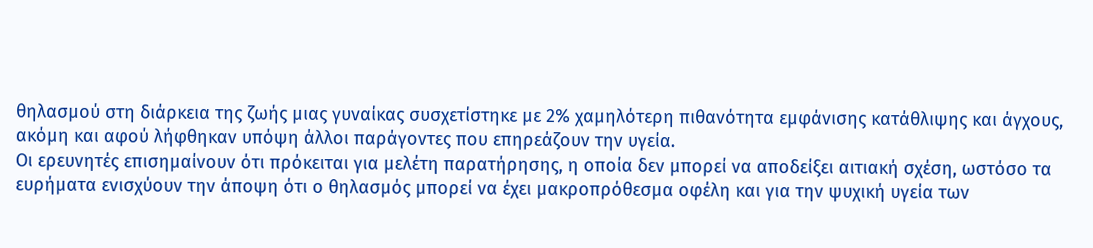θηλασμού στη διάρκεια της ζωής μιας γυναίκας συσχετίστηκε με 2% χαμηλότερη πιθανότητα εμφάνισης κατάθλιψης και άγχους, ακόμη και αφού λήφθηκαν υπόψη άλλοι παράγοντες που επηρεάζουν την υγεία.
Οι ερευνητές επισημαίνουν ότι πρόκειται για μελέτη παρατήρησης, η οποία δεν μπορεί να αποδείξει αιτιακή σχέση, ωστόσο τα ευρήματα ενισχύουν την άποψη ότι ο θηλασμός μπορεί να έχει μακροπρόθεσμα οφέλη και για την ψυχική υγεία των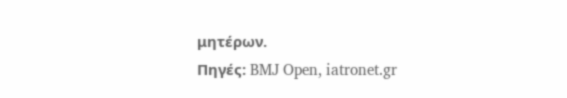μητέρων.
Πηγές: BMJ Open, iatronet.gr